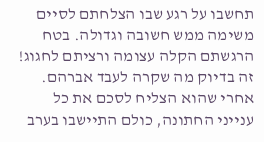תחשבו על רגע שבו הצלחתם לסיים משימה ממש חשובה וגדולה. בטח הרגשתם הקלה עצומה ורציתם לחגוג! זה בדיוק מה שקרה לעבד אברהם. אחרי שהוא הצליח לסכם את כל ענייני החתונה, כולם התיישבו בערב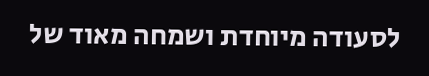לסעודה מיוחדת ושמחה מאוד של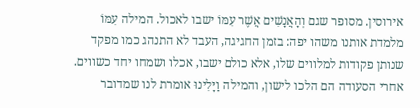אירוסין. מסופר שגם וְהָאֲנָשִׁים אֲשֶׁר עִמּוֹ ישבו לאכול. המילה עִמּוֹ מלמדת אותנו משהו יפה: בזמן החגיגה, העבד לא התנהג כמו מפקד שנותן פקודות למלווים שלו, אלא כולם ישבו, אכלו ושמחו יחד כשווים.
אחרי הסעודה הם הלכו לישון, והמילה וַיָּלִינוּ אומרת לנו שמדובר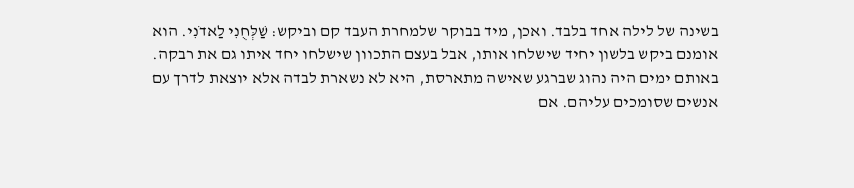בשינה של לילה אחד בלבד. ואכן, מיד בבוקר שלמחרת העבד קם וביקש: שַׁלְּחֻנִי לַאדֹנִי. הוא אומנם ביקש בלשון יחיד שישלחו אותו, אבל בעצם התכוון שישלחו יחד איתו גם את רבקה. באותם ימים היה נהוג שברגע שאישה מתארסת, היא לא נשארת לבדה אלא יוצאת לדרך עם אנשים שסומכים עליהם. אם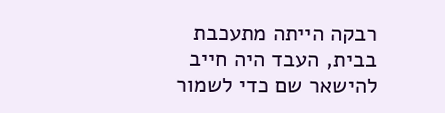רבקה הייתה מתעכבת בבית, העבד היה חייב להישאר שם כדי לשמור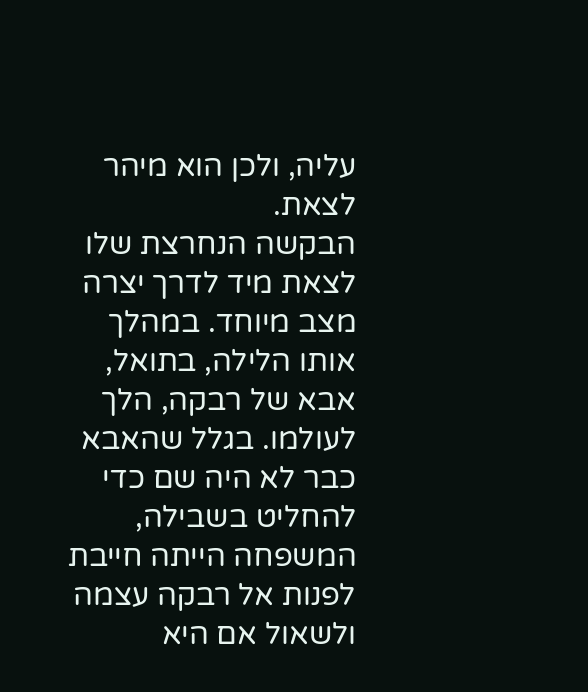עליה, ולכן הוא מיהר לצאת.
הבקשה הנחרצת שלו לצאת מיד לדרך יצרה מצב מיוחד. במהלך אותו הלילה, בתואל, אבא של רבקה, הלך לעולמו. בגלל שהאבא כבר לא היה שם כדי להחליט בשבילה, המשפחה הייתה חייבת לפנות אל רבקה עצמה ולשאול אם היא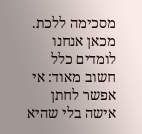מסכימה ללכת. מכאן אנחנו לומדים כלל חשוב מאוד: אי אפשר לחתן אישה בלי שהיא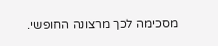מסכימה לכך מרצונה החופשי.